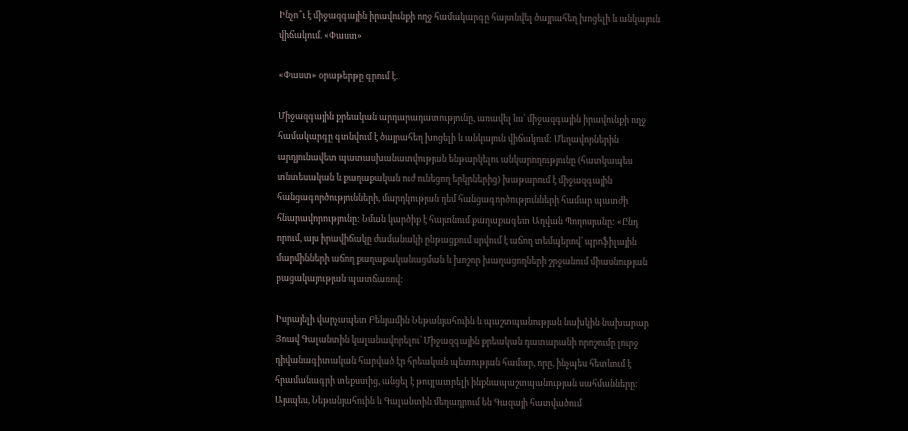Ինչո՞ւ է միջազգային իրավունքի ողջ համակարգը հայտնվել ծայրահեղ խոցելի և անկայուն վիճակում. «Փաստ»

«Փաստ» օրաթերթը գրում է.

Միջազգային քրեական արդարադատությունը, առավել ևս՝ միջազգային իրավունքի ողջ համակարգը գտնվում է ծայրահեղ խոցելի և անկայուն վիճակում: Մեղավորներին արդյունավետ պատասխանատվության ենթարկելու անկարողությունը (հատկապես տնտեսական և քաղաքական ուժ ունեցող երկրներից) խաթարում է միջազգային հանցագործությունների, մարդկության դեմ հանցագործությունների համար պատժի հնարավորությունը: Նման կարծիք է հայտնում քաղաքագետ Աղվան Պողոսյանը: «Ընդ որում, այս իրավիճակը ժամանակի ընթացքում սրվում է աճող տեմպերով՝ պրոֆիլային մարմինների աճող քաղաքականացման և խոշոր խաղացողների շրջանում միասնության բացակայության պատճառով:

Իսրայելի վարչապետ Բենյամին Նեթանյահուին և պաշտպանության նախկին նախարար Յոավ Գալանտին կալանավորելու՝ Միջազգային քրեական դատարանի որոշումը լուրջ դիվանագիտական հարված էր հրեական պետության համար, որը, ինչպես հետևում է հրամանագրի տեքստից, անցել է թույլատրելի ինքնապաշտպանության սահմանները: Այսպես, Նեթանյահուին և Գալանտին մեղադրում են Գազայի հատվածում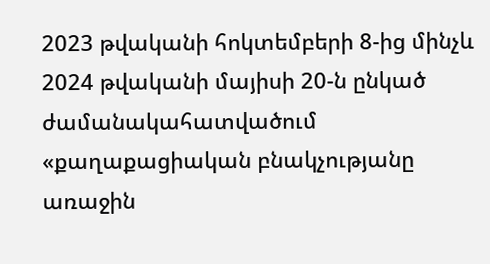2023 թվականի հոկտեմբերի 8-ից մինչև 2024 թվականի մայիսի 20-ն ընկած ժամանակահատվածում «քաղաքացիական բնակչությանը առաջին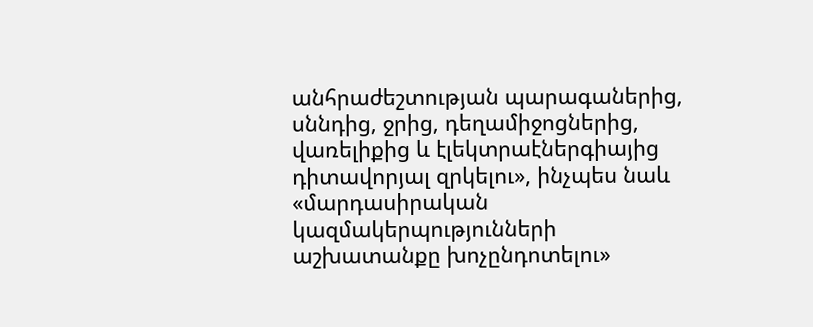անհրաժեշտության պարագաներից, սննդից, ջրից, դեղամիջոցներից, վառելիքից և էլեկտրաէներգիայից դիտավորյալ զրկելու», ինչպես նաև «մարդասիրական կազմակերպությունների աշխատանքը խոչընդոտելու»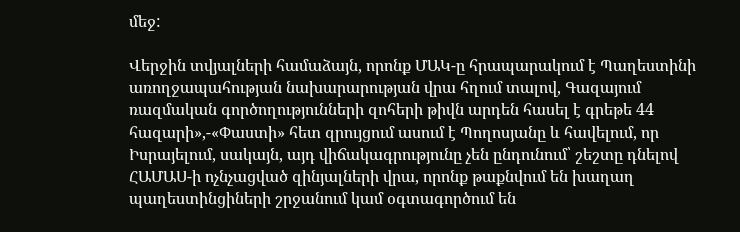մեջ:

Վերջին տվյալների համաձայն, որոնք ՄԱԿ-ը հրապարակում է Պաղեստինի առողջապահության նախարարության վրա հղում տալով, Գազայում ռազմական գործողությունների զոհերի թիվն արդեն հասել է գրեթե 44 հազարի»,-«Փաստի» հետ զրույցում ասում է Պողոսյանը և հավելում, որ Իսրայելում, սակայն, այդ վիճակագրությունը չեն ընդունում՝ շեշտը դնելով ՀԱՄԱՍ-ի ոչնչացված զինյալների վրա, որոնք թաքնվում են խաղաղ պաղեստինցիների շրջանում կամ օգտագործում են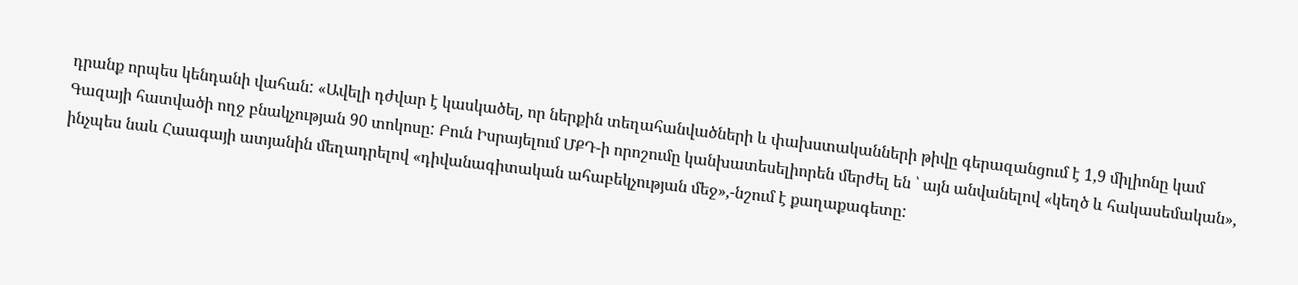դրանք որպես կենդանի վահան: «Ավելի դժվար է կասկածել, որ ներքին տեղահանվածների և փախստականների թիվը գերազանցում է 1,9 միլիոնը կամ Գազայի հատվածի ողջ բնակչության 90 տոկոսը: Բուն Իսրայելում ՄՔԴ-ի որոշումը կանխատեսելիորեն մերժել են ՝ այն անվանելով «կեղծ և հակասեմական», ինչպես նաև Հաագայի ատյանին մեղադրելով «դիվանագիտական ահաբեկչության մեջ»,-նշում է քաղաքագետը: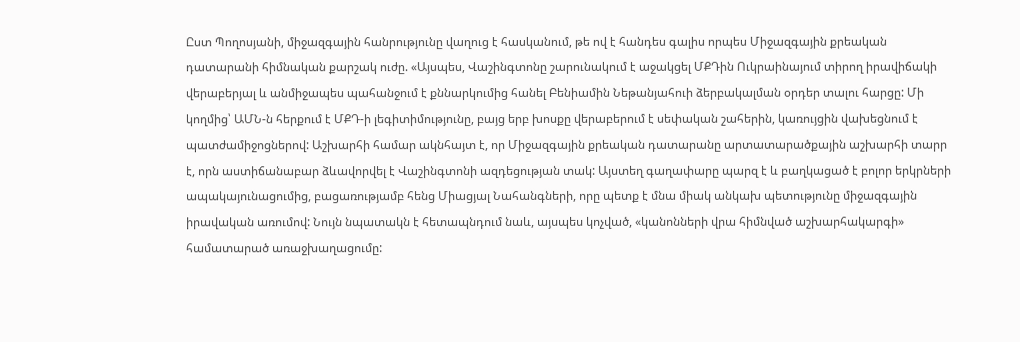Ըստ Պողոսյանի, միջազգային հանրությունը վաղուց է հասկանում, թե ով է հանդես գալիս որպես Միջազգային քրեական դատարանի հիմնական քարշակ ուժը. «Այսպես, Վաշինգտոնը շարունակում է աջակցել ՄՔԴին Ուկրաինայում տիրող իրավիճակի վերաբերյալ և անմիջապես պահանջում է քննարկումից հանել Բենիամին Նեթանյահուի ձերբակալման օրդեր տալու հարցը: Մի կողմից՝ ԱՄՆ-ն հերքում է ՄՔԴ-ի լեգիտիմությունը, բայց երբ խոսքը վերաբերում է սեփական շահերին, կառույցին վախեցնում է պատժամիջոցներով: Աշխարհի համար ակնհայտ է, որ Միջազգային քրեական դատարանը արտատարածքային աշխարհի տարր է, որն աստիճանաբար ձևավորվել է Վաշինգտոնի ազդեցության տակ: Այստեղ գաղափարը պարզ է և բաղկացած է բոլոր երկրների ապակայունացումից, բացառությամբ հենց Միացյալ Նահանգների, որը պետք է մնա միակ անկախ պետությունը միջազգային իրավական առումով: Նույն նպատակն է հետապնդում նաև, այսպես կոչված, «կանոնների վրա հիմնված աշխարհակարգի» համատարած առաջխաղացումը: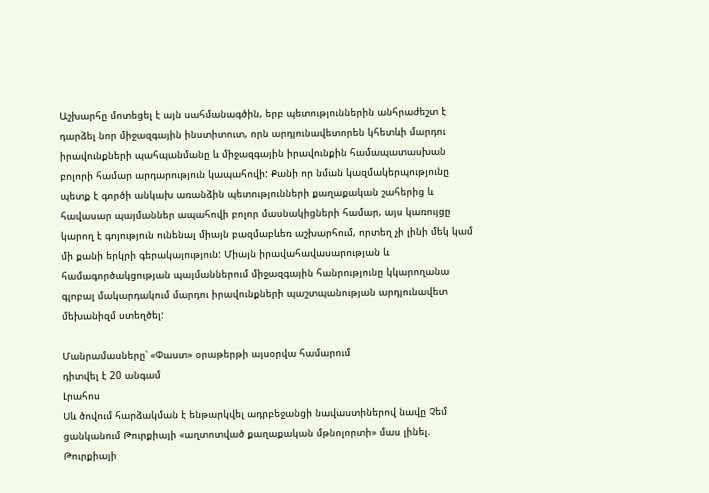Աշխարհը մոտեցել է այն սահմանագծին, երբ պետություններին անհրաժեշտ է դարձել նոր միջազգային ինստիտուտ, որն արդյունավետորեն կհետևի մարդու իրավունքների պահպանմանը և միջազգային իրավունքին համապատասխան բոլորի համար արդարություն կապահովի: Քանի որ նման կազմակերպությունը պետք է գործի անկախ առանձին պետությունների քաղաքական շահերից և հավասար պայմաններ ապահովի բոլոր մասնակիցների համար, այս կառույցը կարող է գոյություն ունենալ միայն բազմաբևեռ աշխարհում, որտեղ չի լինի մեկ կամ մի քանի երկրի գերակայություն: Միայն իրավահավասարության և համագործակցության պայմաններում միջազգային հանրությունը կկարողանա գլոբալ մակարդակում մարդու իրավունքների պաշտպանության արդյունավետ մեխանիզմ ստեղծել:

Մանրամասները՝ «Փաստ» օրաթերթի այսօրվա համարում
դիտվել է 20 անգամ
Լրահոս
Սև ծովում հարձակման է ենթարկվել ադրբեջանցի նավաստիներով նավը Չեմ ցանկանում Թուրքիայի «աղտոտված քաղաքական մթնոլորտի» մաս լինել. Թուրքիայի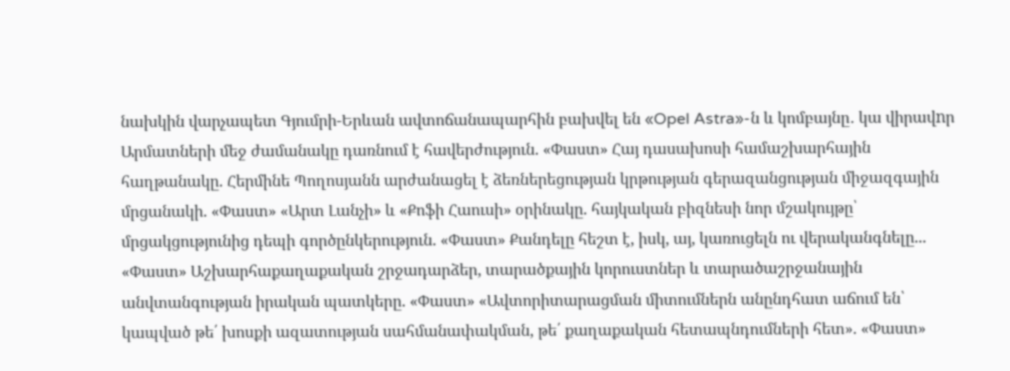նախկին վարչապետ Գյումրի-Երևան ավտոճանապարհին բախվել են «Opel Astra»-ն և կոմբայնը․ կա վիրավnր Արմատների մեջ ժամանակը դառնում է հավերժություն. «Փաստ» Հայ դասախոսի համաշխարհային հաղթանակը. Հերմինե Պողոսյանն արժանացել է ձեռներեցության կրթության գերազանցության միջազգային մրցանակի. «Փաստ» «Արտ Լանչի» և «Քոֆի Հաուսի» օրինակը. հայկական բիզնեսի նոր մշակույթը՝ մրցակցությունից դեպի գործընկերություն. «Փաստ» Քանդելը հեշտ է, իսկ, այ, կառուցելն ու վերականգնելը... «Փաստ» Աշխարհաքաղաքական շրջադարձեր, տարածքային կորուստներ և տարածաշրջանային անվտանգության իրական պատկերը. «Փաստ» «Ավտորիտարացման միտումներն անընդհատ աճում են՝ կապված թե՛ խոսքի ազատության սահմանափակման, թե՛ քաղաքական հետապնդումների հետ». «Փաստ»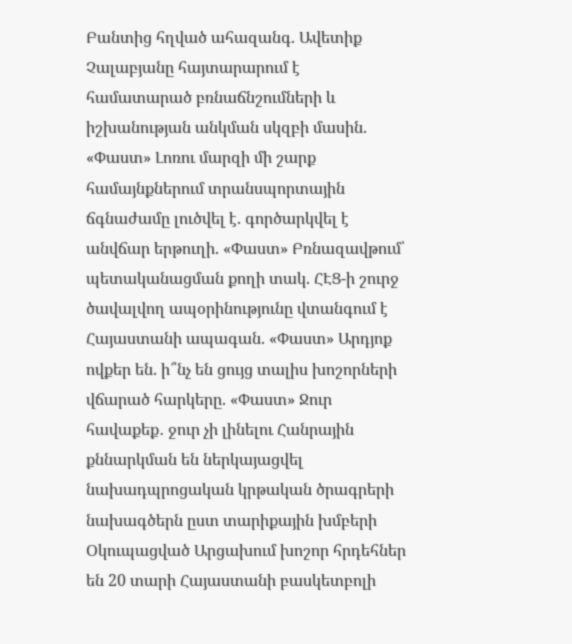Բանտից հղված ահազանգ. Ավետիք Չալաբյանը հայտարարում է համատարած բռնաճնշումների և իշխանության անկման սկզբի մասին. «Փաստ» Լոռու մարզի մի շարք համայնքներում տրանսպորտային ճգնաժամը լուծվել է. գործարկվել է անվճար երթուղի. «Փաստ» Բռնազավթում՝ պետականացման քողի տակ. ՀԷՑ-ի շուրջ ծավալվող ապօրինությունը վտանգում է Հայաստանի ապագան. «Փաստ» Արդյոք ովքեր են. ի՞նչ են ցույց տալիս խոշորների վճարած հարկերը. «Փաստ» Ջուր հավաքեք․ ջուր չի լինելու Հանրային քննարկման են ներկայացվել նախադպրոցական կրթական ծրագրերի նախագծերն ըստ տարիքային խմբերի Օկուպացված Արցախում խոշոր հրդեհներ են 20 տարի Հայաստանի բասկետբոլի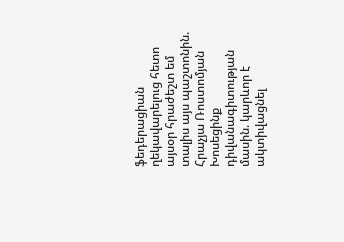ֆեդերացիան ղեկավարելուց հետո այսօր հրաժեշտ եմ տալիս այս պաշտոնին. Հրաչյա Ռոստոմյան Խոսեցինք դիվանագիտության մասին. կարևոր է ակտիվացնել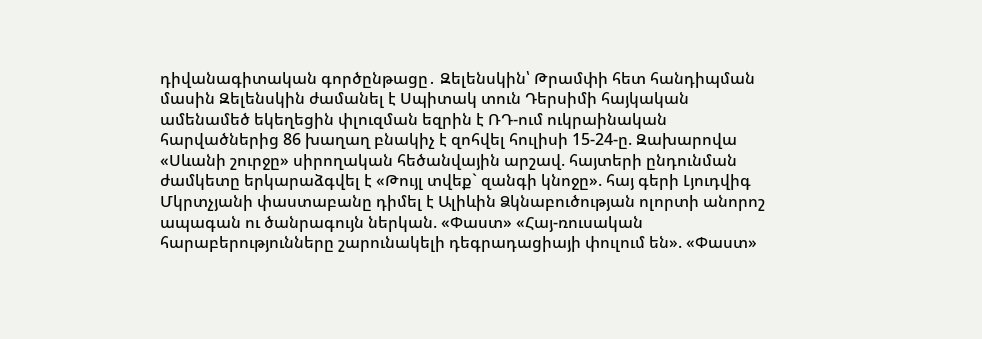դիվանագիտական գործընթացը․ Զելենսկին՝ Թրամփի հետ հանդիպման մասին Զելենսկին ժամանել է Սպիտակ տուն Դերսիմի հայկական ամենամեծ եկեղեցին փլուզման եզրին է ՌԴ-ում ուկրաինական հարվածներից 86 խաղաղ բնակիչ է զոհվել հուլիսի 15-24-ը. Զախարովա «Սևանի շուրջը» սիրողական հեծանվային արշավ. հայտերի ընդունման ժամկետը երկարաձգվել է «Թույլ տվեք` զանգի կնոջը». հայ գերի Լյուդվիգ Մկրտչյանի փաստաբանը դիմել է Ալիևին Ձկնաբուծության ոլորտի անորոշ ապագան ու ծանրագույն ներկան. «Փաստ» «Հայ-ռուսական հարաբերությունները շարունակելի դեգրադացիայի փուլում են». «Փաստ»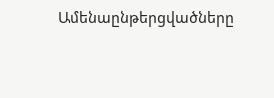Ամենաընթերցվածները